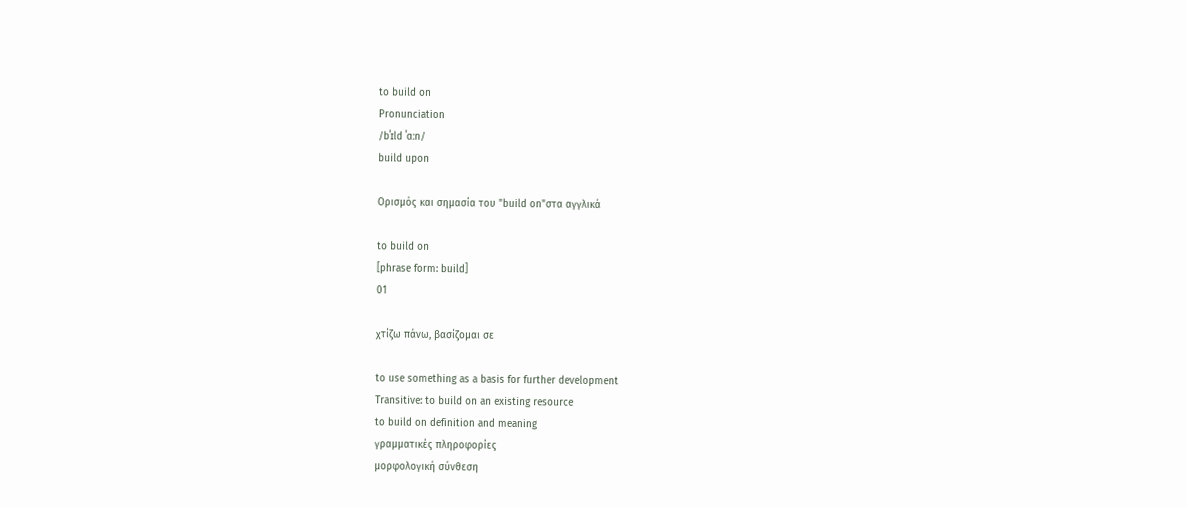to build on
Pronunciation
/bˈɪld ˈɑːn/
build upon

Ορισμός και σημασία του "build on"στα αγγλικά

to build on
[phrase form: build]
01

χτίζω πάνω, βασίζομαι σε

to use something as a basis for further development
Transitive: to build on an existing resource
to build on definition and meaning
γραμματικές πληροφορίες
μορφολογική σύνθεση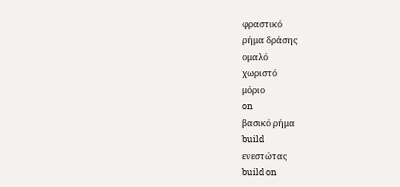φραστικό
ρήμα δράσης
ομαλό
χωριστό
μόριο
on
βασικό ρήμα
build
ενεστώτας
build on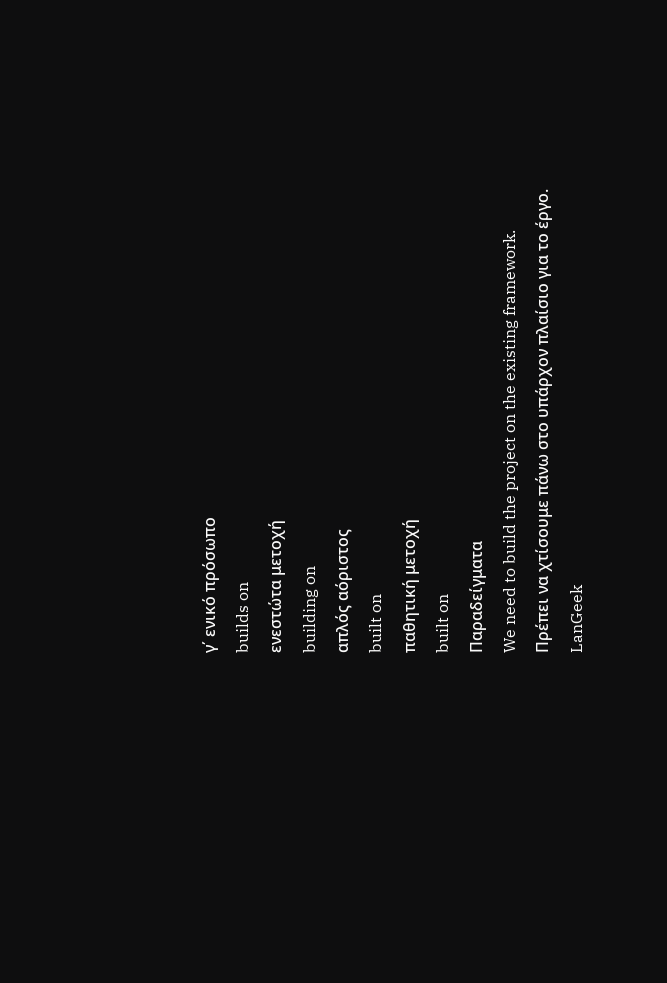γ΄ ενικό πρόσωπο
builds on
ενεστώτα μετοχή
building on
απλός αόριστος
built on
παθητική μετοχή
built on
Παραδείγματα
We need to build the project on the existing framework.
Πρέπει να χτίσουμε πάνω στο υπάρχον πλαίσιο για το έργο.
LanGeek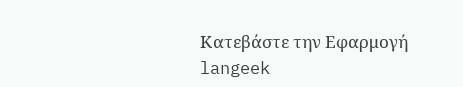Κατεβάστε την Εφαρμογή
langeek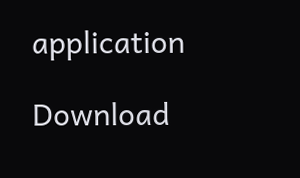application

Download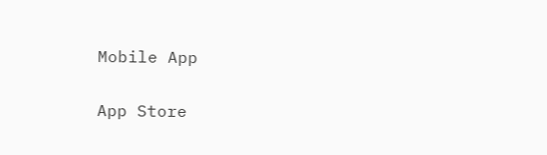Mobile App

App Store